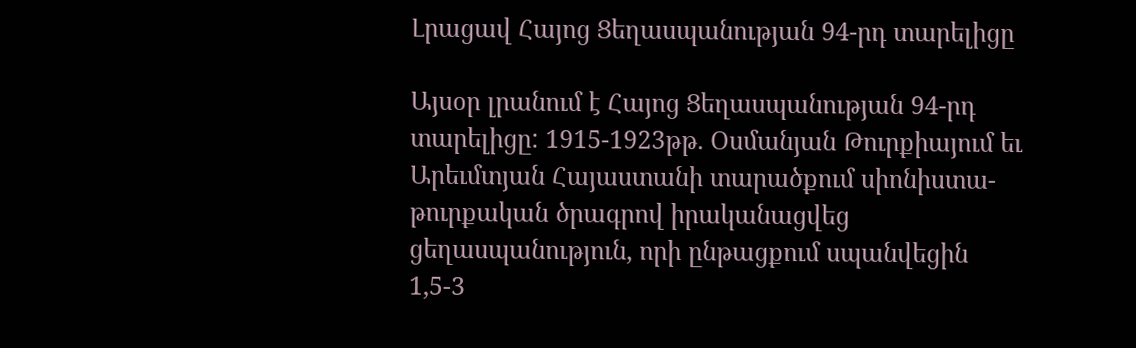Լրացավ Հայոց Ցեղասպանության 94-րդ տարելիցը

Այսօր լրանում է Հայոց Ցեղասպանության 94-րդ տարելիցը: 1915-1923թթ. Օսմանյան Թուրքիայում եւ Արեւմտյան Հայաստանի տարածքում սիոնիստա-թուրքական ծրագրով իրականացվեց ցեղասպանություն, որի ընթացքում սպանվեցին 1,5-3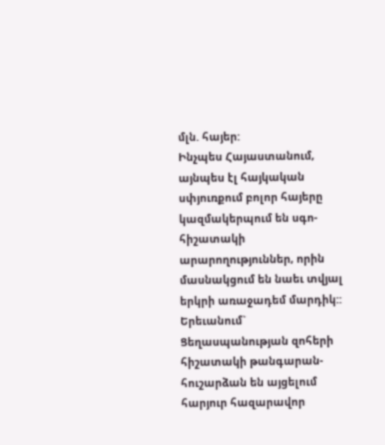մլն. հայեր:
Ինչպես Հայաստանում, այնպես էլ հայկական սփյուռքում բոլոր հայերը կազմակերպում են սգո-հիշատակի արարողություններ, որին մասնակցում են նաեւ տվյալ երկրի առաջադեմ մարդիկ::
Երեւանում` Ցեղասպանության զոհերի հիշատակի թանգարան-հուշարձան են այցելում հարյուր հազարավոր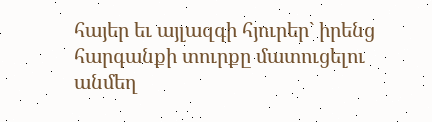հայեր եւ այլազգի հյուրեր` իրենց հարգանքի տուրքը մատուցելու անմեղ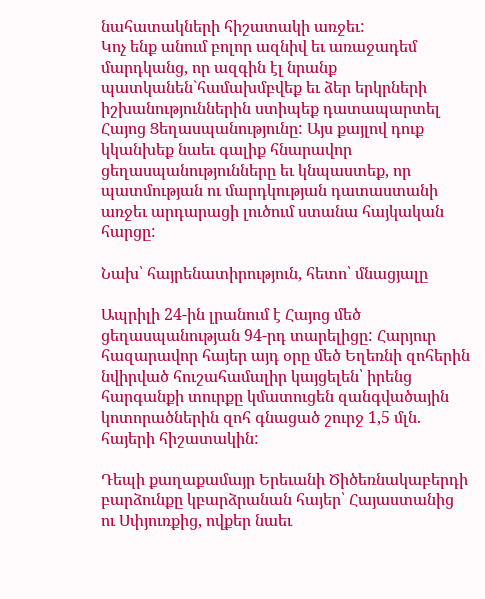նահատակների հիշատակի առջեւ:
Կոչ ենք անում բոլոր ազնիվ եւ առաջադեմ մարդկանց, որ ազգին էլ նրանք պատկանեն`համախմբվեք եւ ձեր երկրների իշխանություններին ստիպեք դատապարտել Հայոց Ցեղասպանությունը: Այս քայլով դուք կկանխեք նաեւ գալիք հնարավոր ցեղասպանությունները եւ կնպաստեք, որ պատմության ու մարդկության դատաստանի առջեւ արդարացի լուծում ստանա հայկական հարցը:

Նախ՝ հայրենատիրություն, հետո՝ մնացյալը

Ապրիլի 24-ին լրանում է Հայոց մեծ ցեղասպանության 94-րդ տարելիցը: Հարյուր հազարավոր հայեր այդ օրը մեծ Եղեռնի զոհերին նվիրված հուշահամալիր կայցելեն՝ իրենց հարգանքի տուրքը կմատուցեն զանգվածային կոտորածներին զոհ գնացած շուրջ 1,5 մլն. հայերի հիշատակին:

Դեպի քաղաքամայր Երեւանի Ծիծեռնակաբերդի բարձունքը կբարձրանան հայեր՝ Հայաստանից ու Սփյուռքից, ովքեր նաեւ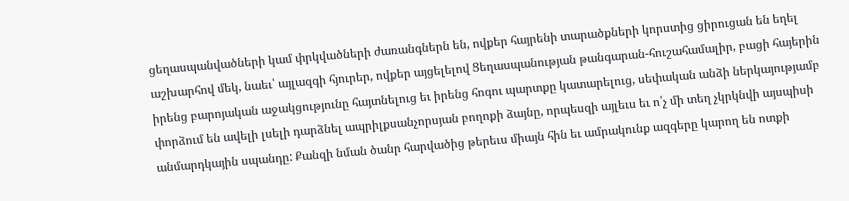ցեղասպանվածների կամ փրկվածների ժառանգներն են, ովքեր հայրենի տարածքների կորստից ցիրուցան են եղել աշխարհով մեկ, նաեւ՝ այլազգի հյուրեր, ովքեր այցելելով Ցեղասպանության թանգարան-հուշահամալիր, բացի հայերին իրենց բարոյական աջակցությունը հայտնելուց եւ իրենց հոգու պարտքը կատարելուց, սեփական անձի ներկայությամբ փորձում են ավելի լսելի դարձնել ապրիլքսանչորսյան բողոքի ձայնը, որպեսզի այլեւս եւ ո՛չ մի տեղ չկրկնվի այսպիսի անմարդկային սպանդը: Քանզի նման ծանր հարվածից թերեւս միայն հին եւ ամրակունք ազգերը կարող են ոտքի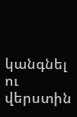կանգնել ու վերստին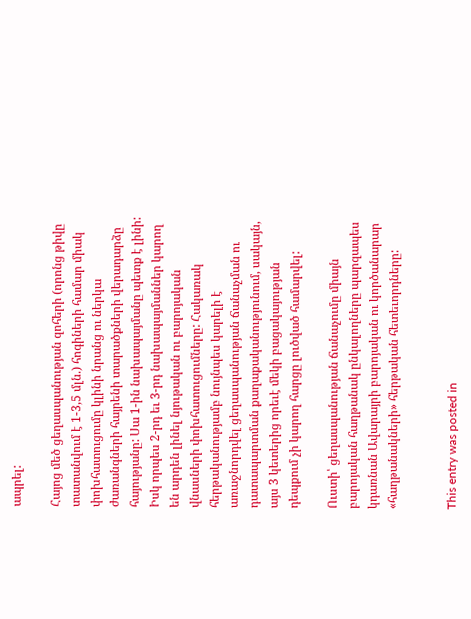ապրել:

Հայոց մեծ ցեղասպանության զոհերի (որոնց թիվը տատանվում է 1-3,5 մլն.) հոգիների համար միակ փոխհատուցումը կլինի նրանց ու ներկա ժառանգների հայրենի տարածքների վերադարձը հայությանը: Սա 1-ին նախապայմանը պետք է լինի: Իսկ որպես 2-րդ եւ 3-րդ նախապայմաններ կարող են արդեն լինել նյութական ու բարոյական վնասների փոխհատուցումները: Հակառակ հերթականությամբ նույնպես կարելի է առաջնորդվել ցեղասպանության ճանաչման ու դատապարտման քաղաքականությունում, սակայն, այս 3 կետերից որեւէ մեկի բացակայության դեպքում չի կարող հարցը լուծված համարվել:

Ուստի՝ ցեղասպանության ճանաչումը միայն բարոյական հաղթանակ ընկալողները պարզապես կդառնան Ավարայրի բարոյական ու կործանարար «հաղթանակների» հերթական հետեւորդները:


This entry was posted in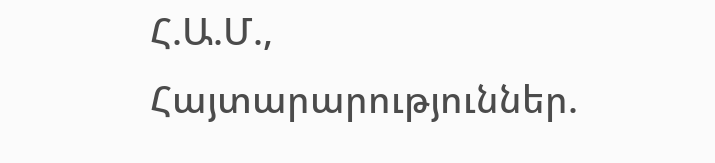Հ.Ա.Մ., Հայտարարություններ.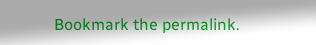Bookmark the permalink.